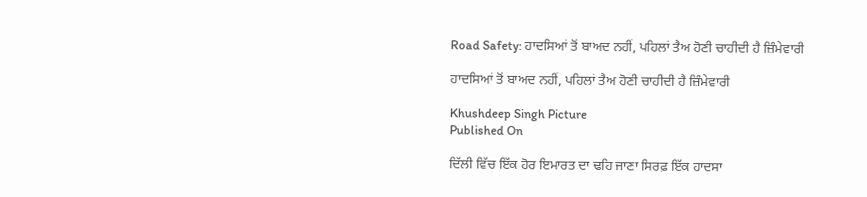Road Safety: ਹਾਦਸਿਆਂ ਤੋਂ ਬਾਅਦ ਨਹੀਂ, ਪਹਿਲਾਂ ਤੈਅ ਹੋਣੀ ਚਾਹੀਦੀ ਹੈ ਜ਼ਿੰਮੇਵਾਰੀ

ਹਾਦਸਿਆਂ ਤੋਂ ਬਾਅਦ ਨਹੀਂ, ਪਹਿਲਾਂ ਤੈਅ ਹੋਣੀ ਚਾਹੀਦੀ ਹੈ ਜ਼ਿੰਮੇਵਾਰੀ

Khushdeep Singh Picture
Published On

ਦਿੱਲੀ ਵਿੱਚ ਇੱਕ ਹੋਰ ਇਮਾਰਤ ਦਾ ਢਹਿ ਜਾਣਾ ਸਿਰਫ਼ ਇੱਕ ਹਾਦਸਾ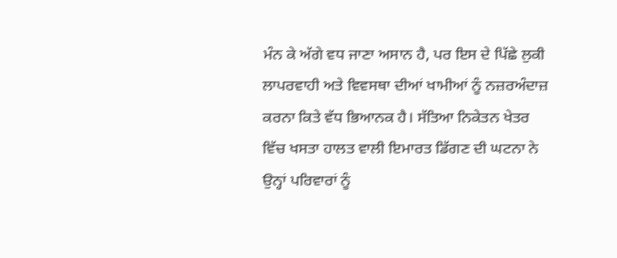ਮੰਨ ਕੇ ਅੱਗੇ ਵਧ ਜਾਣਾ ਅਸਾਨ ਹੈ, ਪਰ ਇਸ ਦੇ ਪਿੱਛੇ ਲੁਕੀ ਲਾਪਰਵਾਹੀ ਅਤੇ ਵਿਵਸਥਾ ਦੀਆਂ ਖਾਮੀਆਂ ਨੂੰ ਨਜ਼ਰਅੰਦਾਜ਼ ਕਰਨਾ ਕਿਤੇ ਵੱਧ ਭਿਆਨਕ ਹੈ। ਸੱਤਿਆ ਨਿਕੇਤਨ ਖੇਤਰ ਵਿੱਚ ਖਸਤਾ ਹਾਲਤ ਵਾਲੀ ਇਮਾਰਤ ਡਿੱਗਣ ਦੀ ਘਟਨਾ ਨੇ ਉਨ੍ਹਾਂ ਪਰਿਵਾਰਾਂ ਨੂੰ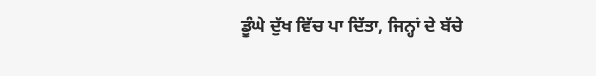ਡੂੰਘੇ ਦੁੱਖ ਵਿੱਚ ਪਾ ਦਿੱਤਾ, ਜਿਨ੍ਹਾਂ ਦੇ ਬੱਚੇ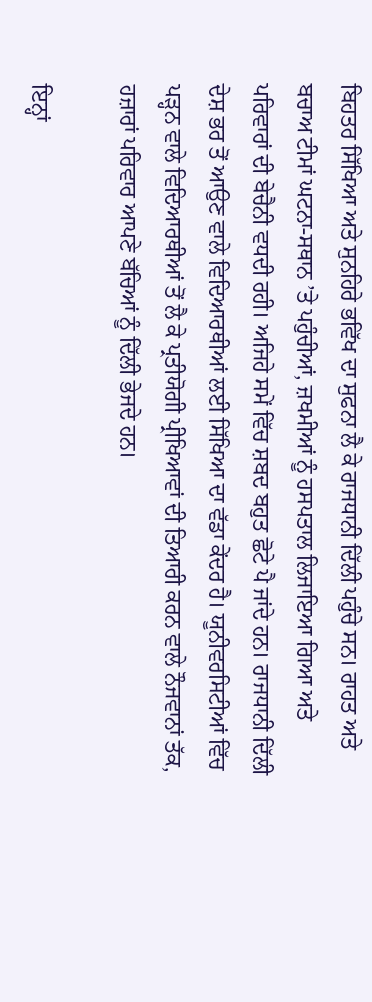ਬਿਹਤਰ ਸਿੱਖਿਆ ਅਤੇ ਸੁਨਹਿਰੇ ਭਵਿੱਖ ਦਾ ਸੁਫਨਾ ਲੈ ਕੇ ਰਾਜਧਾਨੀ ਦਿੱਲੀ ਪਹੁੰਚੇ ਸਨ। ਰਾਹਤ ਅਤੇ ਬਚਾਅ ਟੀਮਾਂ ਘਟਨਾ-ਸਥਾਨ ’ਤੇ ਪਹੁੰਚੀਆਂ, ਜ਼ਖਮੀਆਂ ਨੂੰ ਹਸਪਤਾਲ ਲਿਜਾਇਆ ਗਿਆ ਅਤੇ ਪਰਿਵਾਰਾਂ ਦੀ ਬੇਚੈਨੀ ਵਧਦੀ ਰਹੀ। ਅਜਿਹੇ ਸਮੇਂ ਵਿੱਚ ਸ਼ਬਦ ਬਹੁਤ ਛੋਟੇ ਪੈ ਜਾਂਦੇ ਹਨ। ਰਾਜਧਾਨੀ ਦਿੱਲੀ ਦੇਸ਼ ਭਰ ਤੋਂ ਆਉਣ ਵਾਲੇ ਵਿਦਿਆਰਥੀਆਂ ਲਈ ਸਿੱਖਿਆ ਦਾ ਵੱਡਾ ਕੇਂਦਰ ਹੈ। ਯੂਨੀਵਰਸਿਟੀਆਂ ਵਿੱਚ ਪੜ੍ਹਨ ਵਾਲੇ ਵਿਦਿਆਰਥੀਆਂ ਤੋਂ ਲੈ ਕੇ ਪ੍ਰਤੀਯੋਗੀ ਪ੍ਰੀਖਿਆਵਾਂ ਦੀ ਤਿਆਰੀ ਕਰਨ ਵਾਲੇ ਨੌਜਵਾਨਾਂ ਤੱਕ, ਹਜ਼ਾਰਾਂ ਪਰਿਵਾਰ ਆਪਣੇ ਬੱਚਿਆਂ ਨੂੰ ਦਿੱਲੀ ਭੇਜਦੇ ਹਨ।

ਇਨ੍ਹਾਂ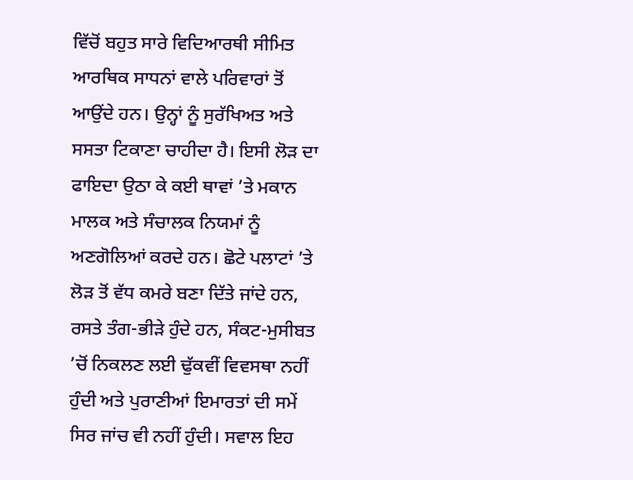ਵਿੱਚੋਂ ਬਹੁਤ ਸਾਰੇ ਵਿਦਿਆਰਥੀ ਸੀਮਿਤ ਆਰਥਿਕ ਸਾਧਨਾਂ ਵਾਲੇ ਪਰਿਵਾਰਾਂ ਤੋਂ ਆਉਂਦੇ ਹਨ। ਉਨ੍ਹਾਂ ਨੂੰ ਸੁਰੱਖਿਅਤ ਅਤੇ ਸਸਤਾ ਟਿਕਾਣਾ ਚਾਹੀਦਾ ਹੈ। ਇਸੀ ਲੋੜ ਦਾ ਫਾਇਦਾ ਉਠਾ ਕੇ ਕਈ ਥਾਵਾਂ ’ਤੇ ਮਕਾਨ ਮਾਲਕ ਅਤੇ ਸੰਚਾਲਕ ਨਿਯਮਾਂ ਨੂੰ ਅਣਗੋਲਿਆਂ ਕਰਦੇ ਹਨ। ਛੋਟੇ ਪਲਾਟਾਂ ’ਤੇ ਲੋੜ ਤੋਂ ਵੱਧ ਕਮਰੇ ਬਣਾ ਦਿੱਤੇ ਜਾਂਦੇ ਹਨ, ਰਸਤੇ ਤੰਗ-ਭੀੜੇ ਹੁੰਦੇ ਹਨ, ਸੰਕਟ-ਮੁਸੀਬਤ ’ਚੋਂ ਨਿਕਲਣ ਲਈ ਢੁੱਕਵੀਂ ਵਿਵਸਥਾ ਨਹੀਂ ਹੁੰਦੀ ਅਤੇ ਪੁਰਾਣੀਆਂ ਇਮਾਰਤਾਂ ਦੀ ਸਮੇਂ ਸਿਰ ਜਾਂਚ ਵੀ ਨਹੀਂ ਹੁੰਦੀ। ਸਵਾਲ ਇਹ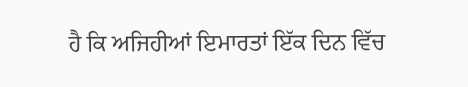ਹੈ ਕਿ ਅਜਿਹੀਆਂ ਇਮਾਰਤਾਂ ਇੱਕ ਦਿਨ ਵਿੱਚ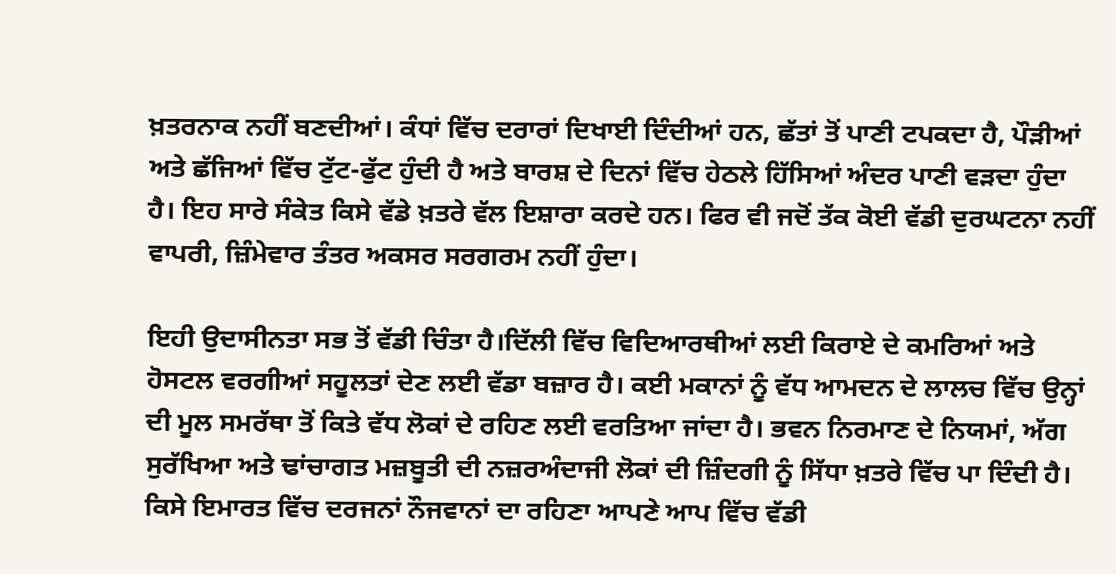ਖ਼ਤਰਨਾਕ ਨਹੀਂ ਬਣਦੀਆਂ। ਕੰਧਾਂ ਵਿੱਚ ਦਰਾਰਾਂ ਦਿਖਾਈ ਦਿੰਦੀਆਂ ਹਨ, ਛੱਤਾਂ ਤੋਂ ਪਾਣੀ ਟਪਕਦਾ ਹੈ, ਪੌੜੀਆਂ ਅਤੇ ਛੱਜਿਆਂ ਵਿੱਚ ਟੁੱਟ-ਫੁੱਟ ਹੁੰਦੀ ਹੈ ਅਤੇ ਬਾਰਸ਼ ਦੇ ਦਿਨਾਂ ਵਿੱਚ ਹੇਠਲੇ ਹਿੱਸਿਆਂ ਅੰਦਰ ਪਾਣੀ ਵੜਦਾ ਹੁੰਦਾ ਹੈ। ਇਹ ਸਾਰੇ ਸੰਕੇਤ ਕਿਸੇ ਵੱਡੇ ਖ਼ਤਰੇ ਵੱਲ ਇਸ਼ਾਰਾ ਕਰਦੇ ਹਨ। ਫਿਰ ਵੀ ਜਦੋਂ ਤੱਕ ਕੋਈ ਵੱਡੀ ਦੁਰਘਟਨਾ ਨਹੀਂ ਵਾਪਰੀ, ਜ਼ਿੰਮੇਵਾਰ ਤੰਤਰ ਅਕਸਰ ਸਰਗਰਮ ਨਹੀਂ ਹੁੰਦਾ।

ਇਹੀ ਉਦਾਸੀਨਤਾ ਸਭ ਤੋਂ ਵੱਡੀ ਚਿੰਤਾ ਹੈ।ਦਿੱਲੀ ਵਿੱਚ ਵਿਦਿਆਰਥੀਆਂ ਲਈ ਕਿਰਾਏ ਦੇ ਕਮਰਿਆਂ ਅਤੇ ਹੋਸਟਲ ਵਰਗੀਆਂ ਸਹੂਲਤਾਂ ਦੇਣ ਲਈ ਵੱਡਾ ਬਜ਼ਾਰ ਹੈ। ਕਈ ਮਕਾਨਾਂ ਨੂੰ ਵੱਧ ਆਮਦਨ ਦੇ ਲਾਲਚ ਵਿੱਚ ਉਨ੍ਹਾਂ ਦੀ ਮੂਲ ਸਮਰੱਥਾ ਤੋਂ ਕਿਤੇ ਵੱਧ ਲੋਕਾਂ ਦੇ ਰਹਿਣ ਲਈ ਵਰਤਿਆ ਜਾਂਦਾ ਹੈ। ਭਵਨ ਨਿਰਮਾਣ ਦੇ ਨਿਯਮਾਂ, ਅੱਗ ਸੁਰੱਖਿਆ ਅਤੇ ਢਾਂਚਾਗਤ ਮਜ਼ਬੂਤੀ ਦੀ ਨਜ਼ਰਅੰਦਾਜੀ ਲੋਕਾਂ ਦੀ ਜ਼ਿੰਦਗੀ ਨੂੰ ਸਿੱਧਾ ਖ਼ਤਰੇ ਵਿੱਚ ਪਾ ਦਿੰਦੀ ਹੈ। ਕਿਸੇ ਇਮਾਰਤ ਵਿੱਚ ਦਰਜਨਾਂ ਨੌਜਵਾਨਾਂ ਦਾ ਰਹਿਣਾ ਆਪਣੇ ਆਪ ਵਿੱਚ ਵੱਡੀ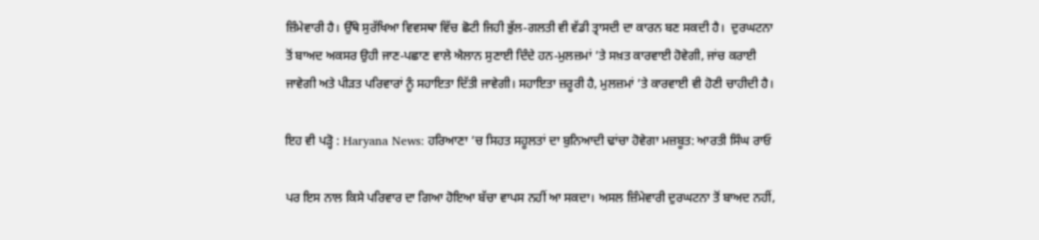ਜ਼ਿੰਮੇਵਾਰੀ ਹੈ। ਉੱਥੇ ਸੁਰੱਖਿਆ ਵਿਵਸਥਾ ਵਿੱਚ ਛੋਟੀ ਜਿਹੀ ਭੁੱਲ-ਗਲਤੀ ਵੀ ਵੱਡੀ ਤ੍ਰਾਸਦੀ ਦਾ ਕਾਰਨ ਬਣ ਸਕਦੀ ਹੈ।  ਦੁਰਘਟਨਾ ਤੋਂ ਬਾਅਦ ਅਕਸਰ ਉਹੀ ਜਾਣ-ਪਛਾਣ ਵਾਲੇ ਐਲਾਨ ਸੁਣਾਈ ਦਿੰਦੇ ਹਨ-ਮੁਲਜ਼ਮਾਂ ’ਤੇ ਸਖ਼ਤ ਕਾਰਵਾਈ ਹੋਵੇਗੀ, ਜਾਂਚ ਕਰਾਈ ਜਾਵੇਗੀ ਅਤੇ ਪੀੜਤ ਪਰਿਵਾਰਾਂ ਨੂੰ ਸਹਾਇਤਾ ਦਿੱਤੀ ਜਾਵੇਗੀ। ਸਹਾਇਤਾ ਜ਼ਰੂਰੀ ਹੈ, ਮੁਲਜ਼ਮਾਂ ’ਤੇ ਕਾਰਵਾਈ ਵੀ ਹੋਣੀ ਚਾਹੀਦੀ ਹੈ।

ਇਹ ਵੀ ਪੜ੍ਹੋ : Haryana News: ਹਰਿਆਣਾ ’ਚ ਸਿਹਤ ਸਹੂਲਤਾਂ ਦਾ ਬੁਨਿਆਦੀ ਢਾਂਚਾ ਹੋਵੇਗਾ ਮਜ਼ਬੂਤ: ਆਰਤੀ ਸਿੰਘ ਰਾਓ

ਪਰ ਇਸ ਨਾਲ ਕਿਸੇ ਪਰਿਵਾਰ ਦਾ ਗਿਆ ਹੋਇਆ ਬੱਚਾ ਵਾਪਸ ਨਹੀਂ ਆ ਸਕਦਾ। ਅਸਲ ਜ਼ਿੰਮੇਵਾਰੀ ਦੁਰਘਟਨਾ ਤੋਂ ਬਾਅਦ ਨਹੀਂ,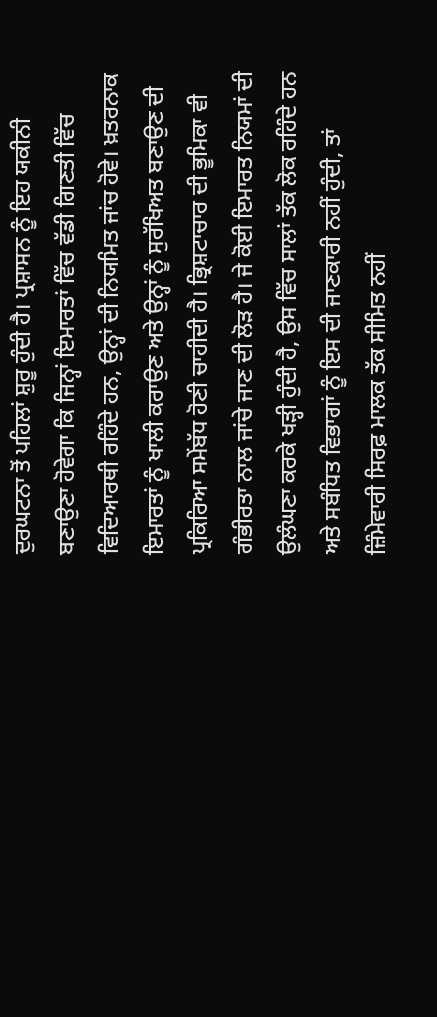ਦੁਰਘਟਨਾ ਤੋਂ ਪਹਿਲਾਂ ਸ਼ੁਰੂ ਹੁੰਦੀ ਹੈ। ਪ੍ਰਸ਼ਾਸਨ ਨੂੰ ਇਹ ਯਕੀਨੀ ਬਣਾਉਣਾ ਹੋਵੇਗਾ ਕਿ ਜਿਨ੍ਹਾਂ ਇਮਾਰਤਾਂ ਵਿੱਚ ਵੱਡੀ ਗਿਣਤੀ ਵਿੱਚ ਵਿਦਿਆਰਥੀ ਰਹਿੰਦੇ ਹਨ, ਉਨ੍ਹਾਂ ਦੀ ਨਿਯਮਿਤ ਜਾਂਚ ਹੋਵੇ। ਖ਼ਤਰਨਾਕ ਇਮਾਰਤਾਂ ਨੂੰ ਖਾਲੀ ਕਰਾਉਣ ਅਤੇ ਉਨ੍ਹਾਂ ਨੂੰ ਸੁਰੱਖਿਅਤ ਬਣਾਉਣ ਦੀ ਪ੍ਰਕਿਰਿਆ ਸਮੇਂਬੱਧ ਹੋਣੀ ਚਾਹੀਦੀ ਹੈ। ਭ੍ਰਿਸ਼ਟਾਚਾਰ ਦੀ ਭੂਮਿਕਾ ਵੀ ਗੰਭੀਰਤਾ ਨਾਲ ਜਾਂਚੇ ਜਾਣ ਦੀ ਲੋੜ ਹੈ। ਜੇ ਕੋਈ ਇਮਾਰਤ ਨਿਯਮਾਂ ਦੀ ਉਲੰਘਣਾ ਕਰਕੇ ਖੜ੍ਹੀ ਹੁੰਦੀ ਹੈ, ਉਸ ਵਿੱਚ ਸਾਲਾਂ ਤੱਕ ਲੋਕ ਰਹਿੰਦੇ ਹਨ ਅਤੇ ਸਬੰਧਿਤ ਵਿਭਾਗਾਂ ਨੂੰ ਇਸ ਦੀ ਜਾਣਕਾਰੀ ਨਹੀਂ ਹੁੰਦੀ, ਤਾਂ ਜ਼ਿੰਮੇਵਾਰੀ ਸਿਰਫ਼ ਮਾਲਕ ਤੱਕ ਸੀਮਿਤ ਨਹੀਂ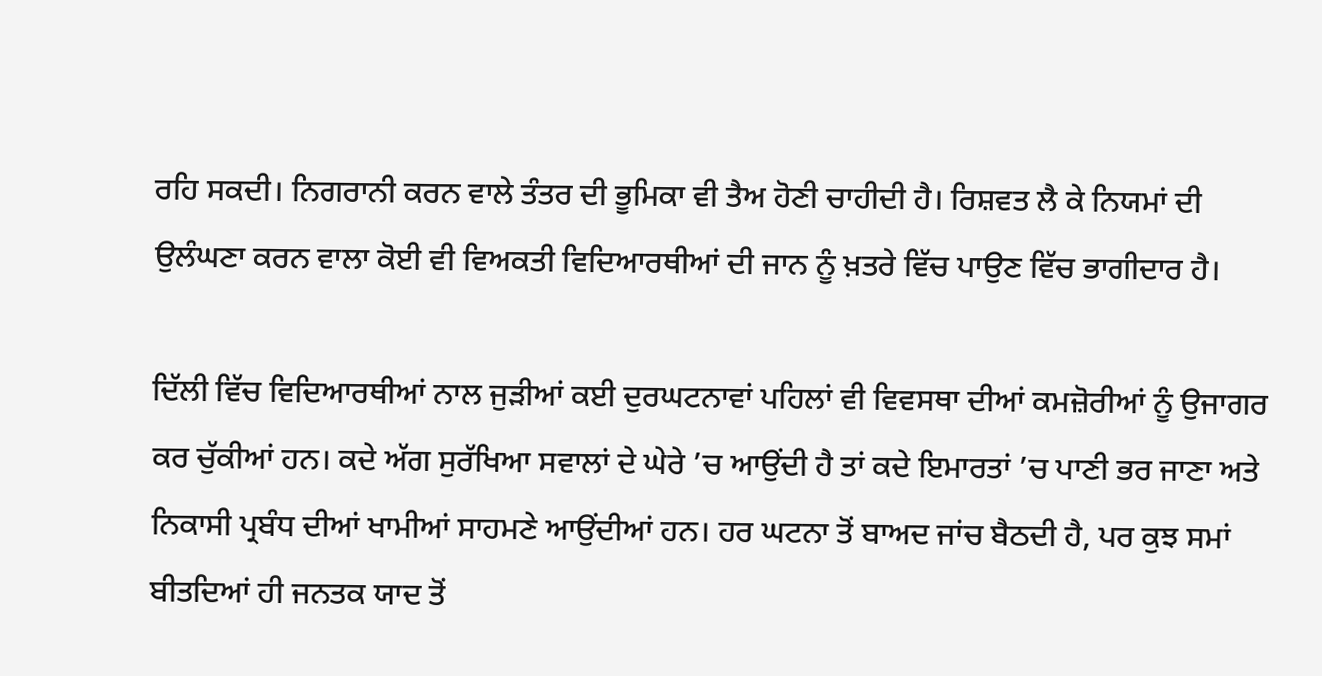ਰਹਿ ਸਕਦੀ। ਨਿਗਰਾਨੀ ਕਰਨ ਵਾਲੇ ਤੰਤਰ ਦੀ ਭੂਮਿਕਾ ਵੀ ਤੈਅ ਹੋਣੀ ਚਾਹੀਦੀ ਹੈ। ਰਿਸ਼ਵਤ ਲੈ ਕੇ ਨਿਯਮਾਂ ਦੀ ਉਲੰਘਣਾ ਕਰਨ ਵਾਲਾ ਕੋਈ ਵੀ ਵਿਅਕਤੀ ਵਿਦਿਆਰਥੀਆਂ ਦੀ ਜਾਨ ਨੂੰ ਖ਼ਤਰੇ ਵਿੱਚ ਪਾਉਣ ਵਿੱਚ ਭਾਗੀਦਾਰ ਹੈ।

ਦਿੱਲੀ ਵਿੱਚ ਵਿਦਿਆਰਥੀਆਂ ਨਾਲ ਜੁੜੀਆਂ ਕਈ ਦੁਰਘਟਨਾਵਾਂ ਪਹਿਲਾਂ ਵੀ ਵਿਵਸਥਾ ਦੀਆਂ ਕਮਜ਼ੋਰੀਆਂ ਨੂੰ ਉਜਾਗਰ ਕਰ ਚੁੱਕੀਆਂ ਹਨ। ਕਦੇ ਅੱਗ ਸੁਰੱਖਿਆ ਸਵਾਲਾਂ ਦੇ ਘੇਰੇ ’ਚ ਆਉਂਦੀ ਹੈ ਤਾਂ ਕਦੇ ਇਮਾਰਤਾਂ ’ਚ ਪਾਣੀ ਭਰ ਜਾਣਾ ਅਤੇ ਨਿਕਾਸੀ ਪ੍ਰਬੰਧ ਦੀਆਂ ਖਾਮੀਆਂ ਸਾਹਮਣੇ ਆਉਂਦੀਆਂ ਹਨ। ਹਰ ਘਟਨਾ ਤੋਂ ਬਾਅਦ ਜਾਂਚ ਬੈਠਦੀ ਹੈ, ਪਰ ਕੁਝ ਸਮਾਂ ਬੀਤਦਿਆਂ ਹੀ ਜਨਤਕ ਯਾਦ ਤੋਂ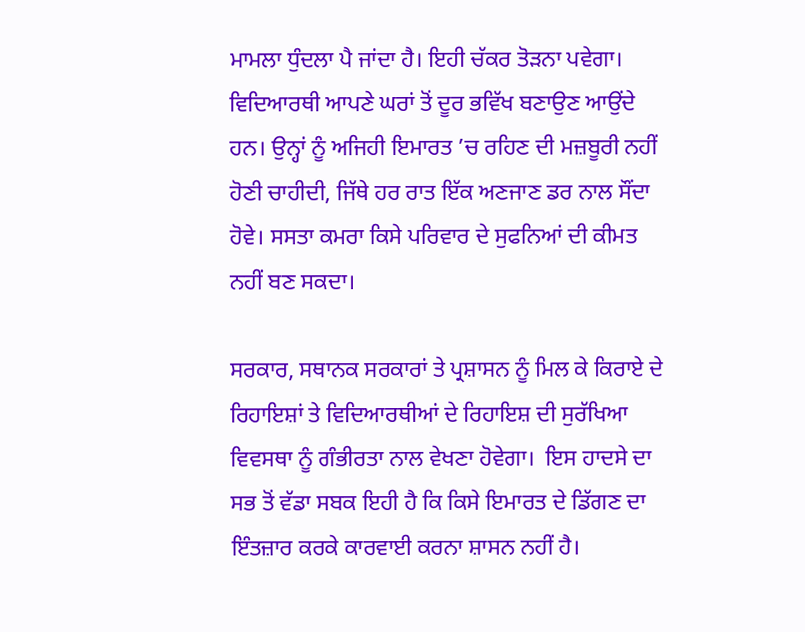ਮਾਮਲਾ ਧੁੰਦਲਾ ਪੈ ਜਾਂਦਾ ਹੈ। ਇਹੀ ਚੱਕਰ ਤੋੜਨਾ ਪਵੇਗਾ। ਵਿਦਿਆਰਥੀ ਆਪਣੇ ਘਰਾਂ ਤੋਂ ਦੂਰ ਭਵਿੱਖ ਬਣਾਉਣ ਆਉਂਦੇ ਹਨ। ਉਨ੍ਹਾਂ ਨੂੰ ਅਜਿਹੀ ਇਮਾਰਤ ’ਚ ਰਹਿਣ ਦੀ ਮਜ਼ਬੂਰੀ ਨਹੀਂ ਹੋਣੀ ਚਾਹੀਦੀ, ਜਿੱਥੇ ਹਰ ਰਾਤ ਇੱਕ ਅਣਜਾਣ ਡਰ ਨਾਲ ਸੌਂਦਾ ਹੋਵੇ। ਸਸਤਾ ਕਮਰਾ ਕਿਸੇ ਪਰਿਵਾਰ ਦੇ ਸੁਫਨਿਆਂ ਦੀ ਕੀਮਤ ਨਹੀਂ ਬਣ ਸਕਦਾ।

ਸਰਕਾਰ, ਸਥਾਨਕ ਸਰਕਾਰਾਂ ਤੇ ਪ੍ਰਸ਼ਾਸਨ ਨੂੰ ਮਿਲ ਕੇ ਕਿਰਾਏ ਦੇ ਰਿਹਾਇਸ਼ਾਂ ਤੇ ਵਿਦਿਆਰਥੀਆਂ ਦੇ ਰਿਹਾਇਸ਼ ਦੀ ਸੁਰੱਖਿਆ ਵਿਵਸਥਾ ਨੂੰ ਗੰਭੀਰਤਾ ਨਾਲ ਵੇਖਣਾ ਹੋਵੇਗਾ।  ਇਸ ਹਾਦਸੇ ਦਾ ਸਭ ਤੋਂ ਵੱਡਾ ਸਬਕ ਇਹੀ ਹੈ ਕਿ ਕਿਸੇ ਇਮਾਰਤ ਦੇ ਡਿੱਗਣ ਦਾ ਇੰਤਜ਼ਾਰ ਕਰਕੇ ਕਾਰਵਾਈ ਕਰਨਾ ਸ਼ਾਸਨ ਨਹੀਂ ਹੈ।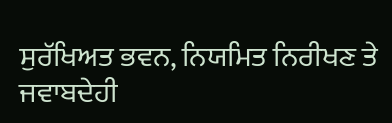ਸੁਰੱਖਿਅਤ ਭਵਨ, ਨਿਯਮਿਤ ਨਿਰੀਖਣ ਤੇ ਜਵਾਬਦੇਹੀ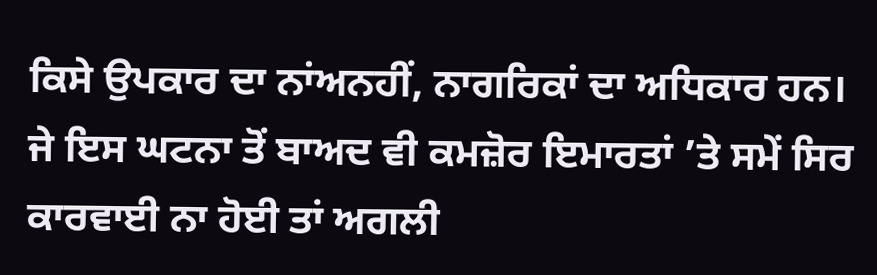ਕਿਸੇ ਉਪਕਾਰ ਦਾ ਨਾਂਅਨਹੀਂ, ਨਾਗਰਿਕਾਂ ਦਾ ਅਧਿਕਾਰ ਹਨ। ਜੇ ਇਸ ਘਟਨਾ ਤੋਂ ਬਾਅਦ ਵੀ ਕਮਜ਼ੋਰ ਇਮਾਰਤਾਂ ’ਤੇ ਸਮੇਂ ਸਿਰ ਕਾਰਵਾਈ ਨਾ ਹੋਈ ਤਾਂ ਅਗਲੀ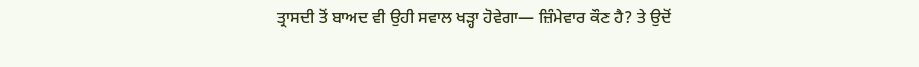ਤ੍ਰਾਸਦੀ ਤੋਂ ਬਾਅਦ ਵੀ ਉਹੀ ਸਵਾਲ ਖੜ੍ਹਾ ਹੋਵੇਗਾ— ਜ਼ਿੰਮੇਵਾਰ ਕੌਣ ਹੈ? ਤੇ ਉਦੋਂ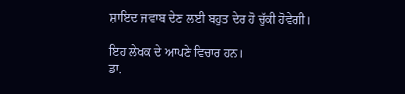ਸ਼ਾਇਦ ਜਵਾਬ ਦੇਣ ਲਈ ਬਹੁਤ ਦੇਰ ਹੋ ਚੁੱਕੀ ਹੋਵੇਗੀ।

ਇਹ ਲੇਖਕ ਦੇ ਆਪਣੇ ਵਿਚਾਰ ਹਨ।
ਡਾ.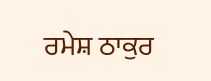ਰਮੇਸ਼ ਠਾਕੁਰ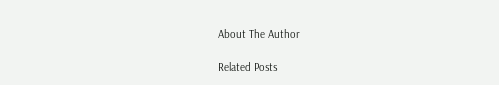About The Author

Related Posts